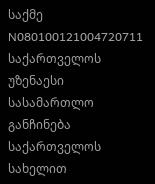საქმე N080100121004720711
საქართველოს უზენაესი სასამართლო
განჩინება
საქართველოს სახელით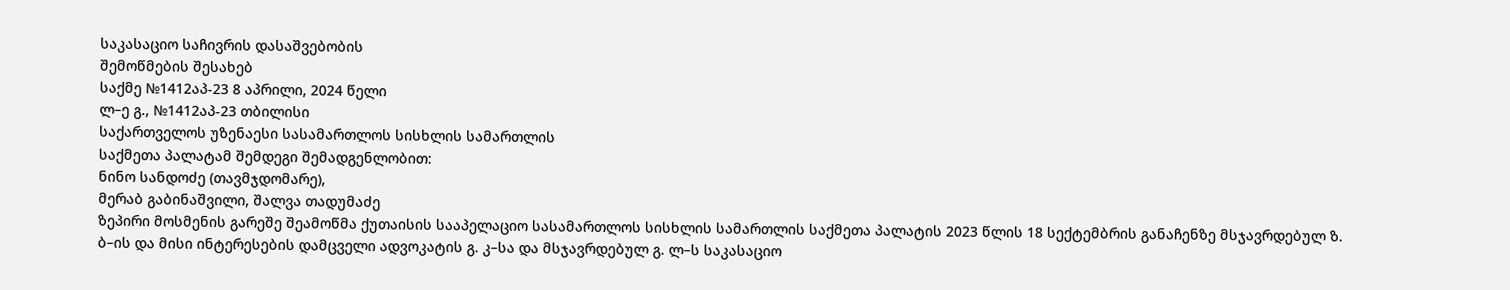საკასაციო საჩივრის დასაშვებობის
შემოწმების შესახებ
საქმე №1412აპ-23 8 აპრილი, 2024 წელი
ლ–ე გ., №1412აპ-23 თბილისი
საქართველოს უზენაესი სასამართლოს სისხლის სამართლის
საქმეთა პალატამ შემდეგი შემადგენლობით:
ნინო სანდოძე (თავმჯდომარე),
მერაბ გაბინაშვილი, შალვა თადუმაძე
ზეპირი მოსმენის გარეშე შეამოწმა ქუთაისის სააპელაციო სასამართლოს სისხლის სამართლის საქმეთა პალატის 2023 წლის 18 სექტემბრის განაჩენზე მსჯავრდებულ ზ. ბ–ის და მისი ინტერესების დამცველი ადვოკატის გ. კ–სა და მსჯავრდებულ გ. ლ–ს საკასაციო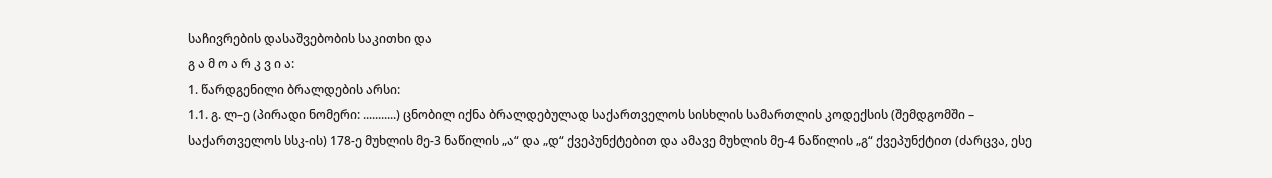საჩივრების დასაშვებობის საკითხი და
გ ა მ ო ა რ კ ვ ი ა:
1. წარდგენილი ბრალდების არსი:
1.1. გ. ლ–ე (პირადი ნომერი: ...........) ცნობილ იქნა ბრალდებულად საქართველოს სისხლის სამართლის კოდექსის (შემდგომში – საქართველოს სსკ-ის) 178-ე მუხლის მე-3 ნაწილის „ა“ და „დ“ ქვეპუნქტებით და ამავე მუხლის მე-4 ნაწილის „გ“ ქვეპუნქტით (ძარცვა, ესე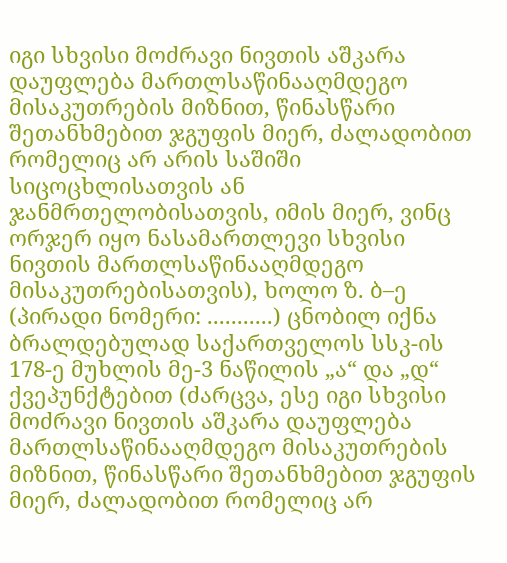იგი სხვისი მოძრავი ნივთის აშკარა დაუფლება მართლსაწინააღმდეგო მისაკუთრების მიზნით, წინასწარი შეთანხმებით ჯგუფის მიერ, ძალადობით რომელიც არ არის საშიში სიცოცხლისათვის ან ჯანმრთელობისათვის, იმის მიერ, ვინც ორჯერ იყო ნასამართლევი სხვისი ნივთის მართლსაწინააღმდეგო მისაკუთრებისათვის), ხოლო ზ. ბ–ე (პირადი ნომერი: ...........) ცნობილ იქნა ბრალდებულად საქართველოს სსკ-ის 178-ე მუხლის მე-3 ნაწილის „ა“ და „დ“ ქვეპუნქტებით (ძარცვა, ესე იგი სხვისი მოძრავი ნივთის აშკარა დაუფლება მართლსაწინააღმდეგო მისაკუთრების მიზნით, წინასწარი შეთანხმებით ჯგუფის მიერ, ძალადობით რომელიც არ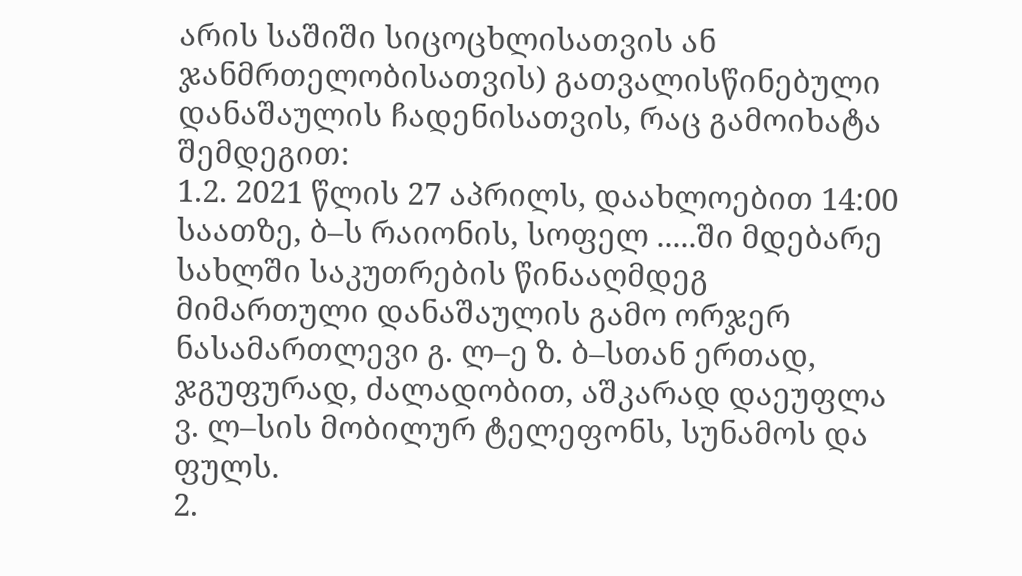არის საშიში სიცოცხლისათვის ან ჯანმრთელობისათვის) გათვალისწინებული დანაშაულის ჩადენისათვის, რაც გამოიხატა შემდეგით:
1.2. 2021 წლის 27 აპრილს, დაახლოებით 14:00 საათზე, ბ–ს რაიონის, სოფელ .....ში მდებარე სახლში საკუთრების წინააღმდეგ მიმართული დანაშაულის გამო ორჯერ ნასამართლევი გ. ლ–ე ზ. ბ–სთან ერთად, ჯგუფურად, ძალადობით, აშკარად დაეუფლა ვ. ლ–სის მობილურ ტელეფონს, სუნამოს და ფულს.
2.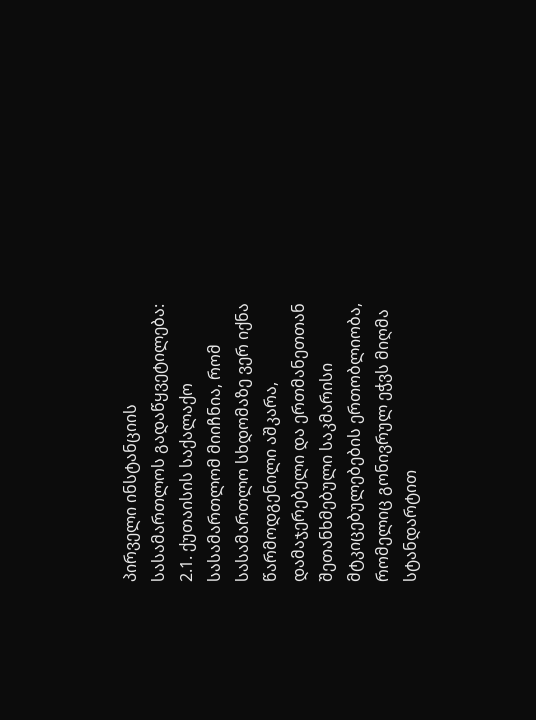პირველი ინსტანციის სასამართლოს გადაწყვეტილება:
2.1. ქუთაისის საქალაქო სასამართლომ მიიჩნია, რომ სასამართლო სხდომაზე ვერ იქნა წარმოდგენილი აშკარა, დამაჯერებელი და ერთმანეთთან შეთანხმებული საკმარისი მტკიცებულებების ერთობლიობა, რომელიც გონივრულ ეჭვს მიღმა სტანდარტით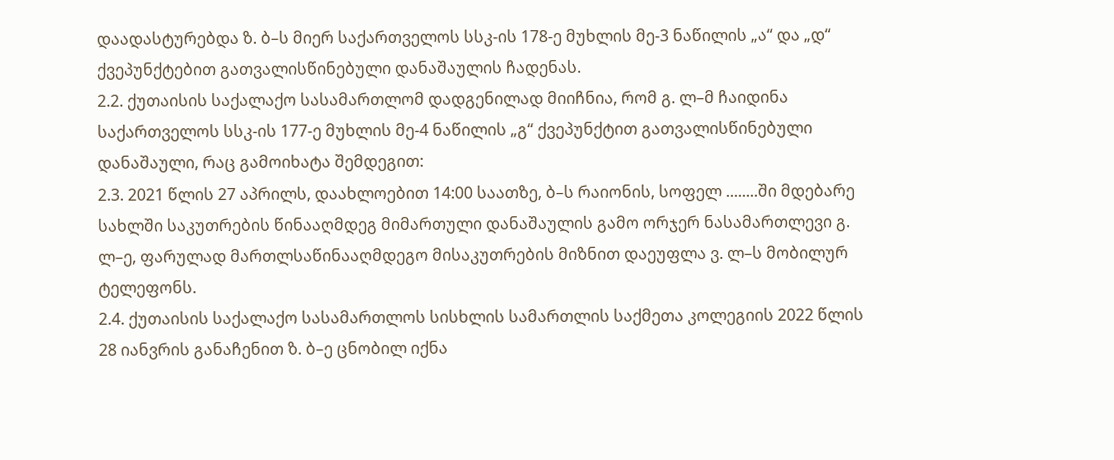დაადასტურებდა ზ. ბ–ს მიერ საქართველოს სსკ-ის 178-ე მუხლის მე-3 ნაწილის „ა“ და „დ“ ქვეპუნქტებით გათვალისწინებული დანაშაულის ჩადენას.
2.2. ქუთაისის საქალაქო სასამართლომ დადგენილად მიიჩნია, რომ გ. ლ–მ ჩაიდინა საქართველოს სსკ-ის 177-ე მუხლის მე-4 ნაწილის „გ“ ქვეპუნქტით გათვალისწინებული დანაშაული, რაც გამოიხატა შემდეგით:
2.3. 2021 წლის 27 აპრილს, დაახლოებით 14:00 საათზე, ბ–ს რაიონის, სოფელ ........ში მდებარე სახლში საკუთრების წინააღმდეგ მიმართული დანაშაულის გამო ორჯერ ნასამართლევი გ. ლ–ე, ფარულად მართლსაწინააღმდეგო მისაკუთრების მიზნით დაეუფლა ვ. ლ–ს მობილურ ტელეფონს.
2.4. ქუთაისის საქალაქო სასამართლოს სისხლის სამართლის საქმეთა კოლეგიის 2022 წლის 28 იანვრის განაჩენით ზ. ბ–ე ცნობილ იქნა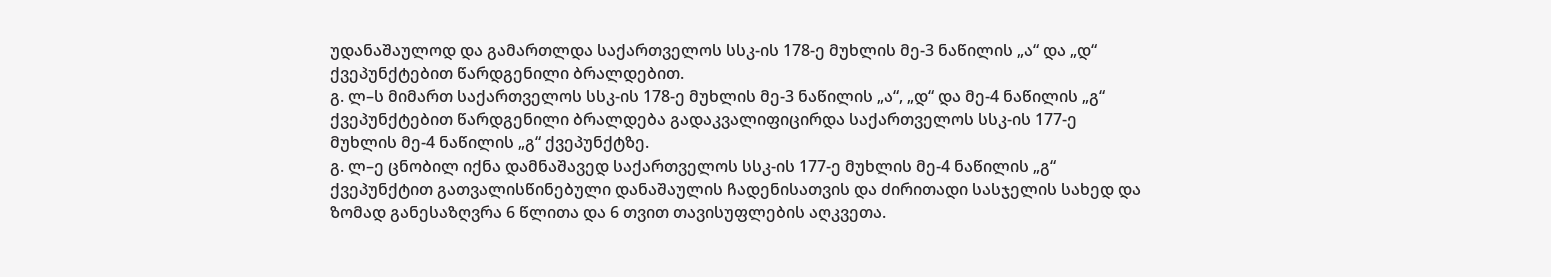უდანაშაულოდ და გამართლდა საქართველოს სსკ-ის 178-ე მუხლის მე-3 ნაწილის „ა“ და „დ“ ქვეპუნქტებით წარდგენილი ბრალდებით.
გ. ლ–ს მიმართ საქართველოს სსკ-ის 178-ე მუხლის მე-3 ნაწილის „ა“, „დ“ და მე-4 ნაწილის „გ“ ქვეპუნქტებით წარდგენილი ბრალდება გადაკვალიფიცირდა საქართველოს სსკ-ის 177-ე მუხლის მე-4 ნაწილის „გ“ ქვეპუნქტზე.
გ. ლ–ე ცნობილ იქნა დამნაშავედ საქართველოს სსკ-ის 177-ე მუხლის მე-4 ნაწილის „გ“ ქვეპუნქტით გათვალისწინებული დანაშაულის ჩადენისათვის და ძირითადი სასჯელის სახედ და ზომად განესაზღვრა 6 წლითა და 6 თვით თავისუფლების აღკვეთა.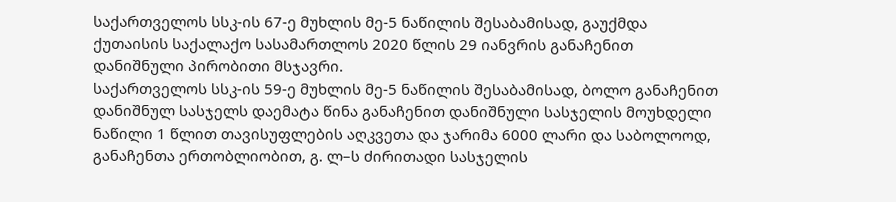საქართველოს სსკ-ის 67-ე მუხლის მე-5 ნაწილის შესაბამისად, გაუქმდა ქუთაისის საქალაქო სასამართლოს 2020 წლის 29 იანვრის განაჩენით დანიშნული პირობითი მსჯავრი.
საქართველოს სსკ-ის 59-ე მუხლის მე-5 ნაწილის შესაბამისად, ბოლო განაჩენით დანიშნულ სასჯელს დაემატა წინა განაჩენით დანიშნული სასჯელის მოუხდელი ნაწილი 1 წლით თავისუფლების აღკვეთა და ჯარიმა 6000 ლარი და საბოლოოდ, განაჩენთა ერთობლიობით, გ. ლ–ს ძირითადი სასჯელის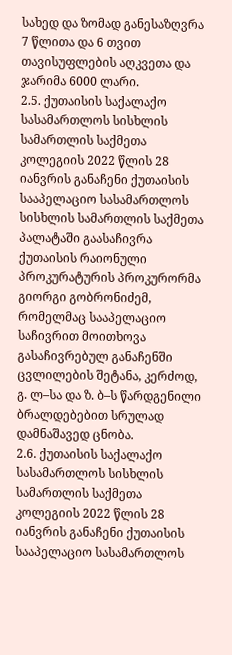სახედ და ზომად განესაზღვრა 7 წლითა და 6 თვით თავისუფლების აღკვეთა და ჯარიმა 6000 ლარი.
2.5. ქუთაისის საქალაქო სასამართლოს სისხლის სამართლის საქმეთა კოლეგიის 2022 წლის 28 იანვრის განაჩენი ქუთაისის სააპელაციო სასამართლოს სისხლის სამართლის საქმეთა პალატაში გაასაჩივრა ქუთაისის რაიონული პროკურატურის პროკურორმა გიორგი გობრონიძემ, რომელმაც სააპელაციო საჩივრით მოითხოვა გასაჩივრებულ განაჩენში ცვლილების შეტანა, კერძოდ, გ. ლ–სა და ზ. ბ–ს წარდგენილი ბრალდებებით სრულად დამნაშავედ ცნობა.
2.6. ქუთაისის საქალაქო სასამართლოს სისხლის სამართლის საქმეთა კოლეგიის 2022 წლის 28 იანვრის განაჩენი ქუთაისის სააპელაციო სასამართლოს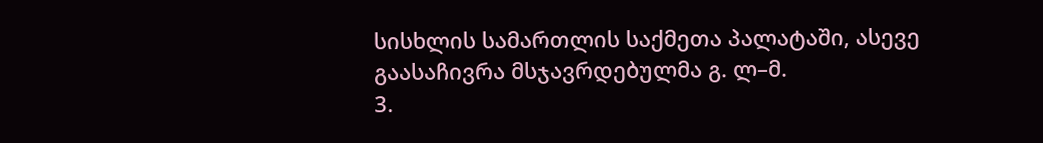სისხლის სამართლის საქმეთა პალატაში, ასევე გაასაჩივრა მსჯავრდებულმა გ. ლ–მ.
3.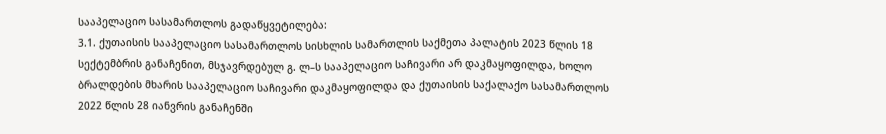სააპელაციო სასამართლოს გადაწყვეტილება:
3.1. ქუთაისის სააპელაციო სასამართლოს სისხლის სამართლის საქმეთა პალატის 2023 წლის 18 სექტემბრის განაჩენით, მსჯავრდებულ გ. ლ–ს სააპელაციო საჩივარი არ დაკმაყოფილდა, ხოლო ბრალდების მხარის სააპელაციო საჩივარი დაკმაყოფილდა და ქუთაისის საქალაქო სასამართლოს 2022 წლის 28 იანვრის განაჩენში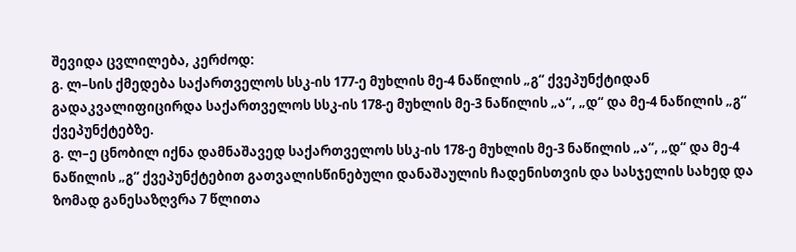შევიდა ცვლილება, კერძოდ:
გ. ლ–სის ქმედება საქართველოს სსკ-ის 177-ე მუხლის მე-4 ნაწილის „გ“ ქვეპუნქტიდან გადაკვალიფიცირდა საქართველოს სსკ-ის 178-ე მუხლის მე-3 ნაწილის „ა“, „დ“ და მე-4 ნაწილის „გ“ ქვეპუნქტებზე.
გ. ლ–ე ცნობილ იქნა დამნაშავედ საქართველოს სსკ-ის 178-ე მუხლის მე-3 ნაწილის „ა“, „დ“ და მე-4 ნაწილის „გ“ ქვეპუნქტებით გათვალისწინებული დანაშაულის ჩადენისთვის და სასჯელის სახედ და ზომად განესაზღვრა 7 წლითა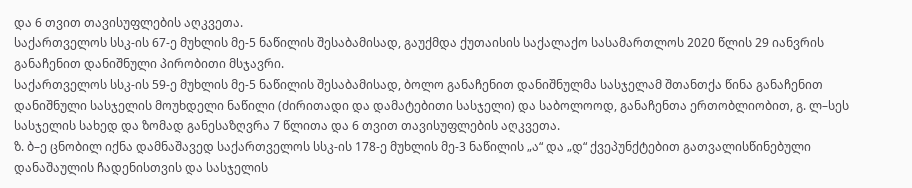და 6 თვით თავისუფლების აღკვეთა.
საქართველოს სსკ-ის 67-ე მუხლის მე-5 ნაწილის შესაბამისად, გაუქმდა ქუთაისის საქალაქო სასამართლოს 2020 წლის 29 იანვრის განაჩენით დანიშნული პირობითი მსჯავრი.
საქართველოს სსკ-ის 59-ე მუხლის მე-5 ნაწილის შესაბამისად, ბოლო განაჩენით დანიშნულმა სასჯელამ შთანთქა წინა განაჩენით დანიშნული სასჯელის მოუხდელი ნაწილი (ძირითადი და დამატებითი სასჯელი) და საბოლოოდ, განაჩენთა ერთობლიობით, გ. ლ–სეს სასჯელის სახედ და ზომად განესაზღვრა 7 წლითა და 6 თვით თავისუფლების აღკვეთა.
ზ. ბ–ე ცნობილ იქნა დამნაშავედ საქართველოს სსკ-ის 178-ე მუხლის მე-3 ნაწილის „ა“ და „დ“ ქვეპუნქტებით გათვალისწინებული დანაშაულის ჩადენისთვის და სასჯელის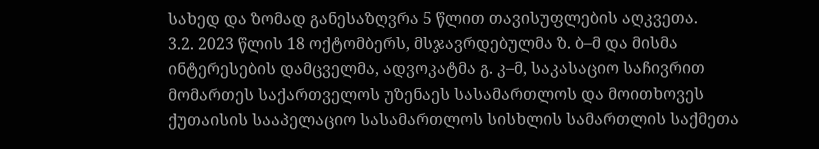სახედ და ზომად განესაზღვრა 5 წლით თავისუფლების აღკვეთა.
3.2. 2023 წლის 18 ოქტომბერს, მსჯავრდებულმა ზ. ბ–მ და მისმა ინტერესების დამცველმა, ადვოკატმა გ. კ–მ, საკასაციო საჩივრით მომართეს საქართველოს უზენაეს სასამართლოს და მოითხოვეს ქუთაისის სააპელაციო სასამართლოს სისხლის სამართლის საქმეთა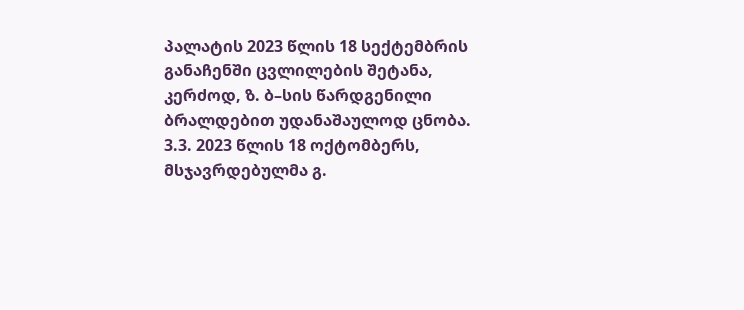პალატის 2023 წლის 18 სექტემბრის განაჩენში ცვლილების შეტანა, კერძოდ, ზ. ბ–სის წარდგენილი ბრალდებით უდანაშაულოდ ცნობა.
3.3. 2023 წლის 18 ოქტომბერს, მსჯავრდებულმა გ.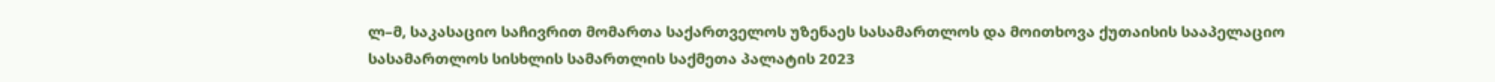ლ–მ, საკასაციო საჩივრით მომართა საქართველოს უზენაეს სასამართლოს და მოითხოვა ქუთაისის სააპელაციო სასამართლოს სისხლის სამართლის საქმეთა პალატის 2023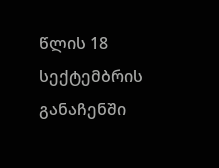წლის 18 სექტემბრის განაჩენში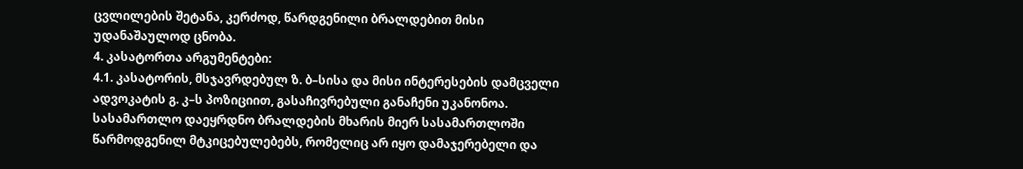ცვლილების შეტანა, კერძოდ, წარდგენილი ბრალდებით მისი უდანაშაულოდ ცნობა.
4. კასატორთა არგუმენტები:
4.1. კასატორის, მსჯავრდებულ ზ. ბ–სისა და მისი ინტერესების დამცველი ადვოკატის გ. კ–ს პოზიციით, გასაჩივრებული განაჩენი უკანონოა. სასამართლო დაეყრდნო ბრალდების მხარის მიერ სასამართლოში წარმოდგენილ მტკიცებულებებს, რომელიც არ იყო დამაჯერებელი და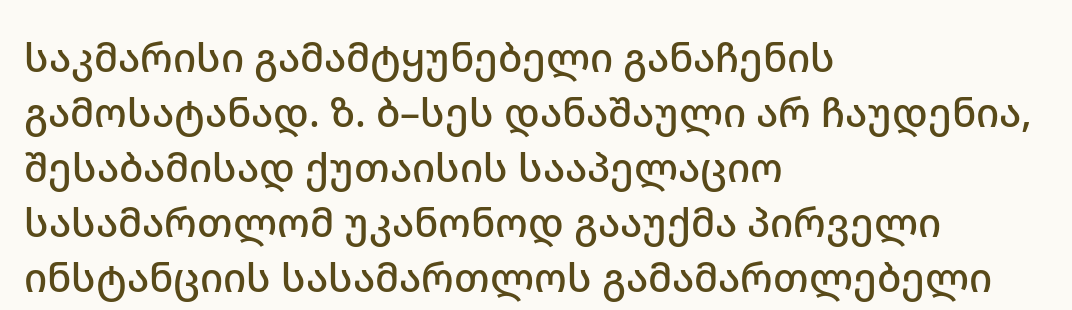საკმარისი გამამტყუნებელი განაჩენის გამოსატანად. ზ. ბ–სეს დანაშაული არ ჩაუდენია, შესაბამისად ქუთაისის სააპელაციო სასამართლომ უკანონოდ გააუქმა პირველი ინსტანციის სასამართლოს გამამართლებელი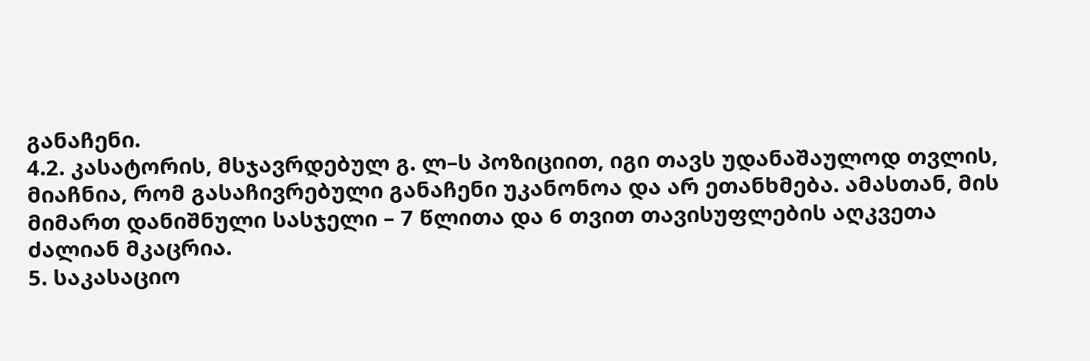განაჩენი.
4.2. კასატორის, მსჯავრდებულ გ. ლ–ს პოზიციით, იგი თავს უდანაშაულოდ თვლის, მიაჩნია, რომ გასაჩივრებული განაჩენი უკანონოა და არ ეთანხმება. ამასთან, მის მიმართ დანიშნული სასჯელი – 7 წლითა და 6 თვით თავისუფლების აღკვეთა ძალიან მკაცრია.
5. საკასაციო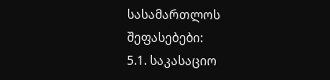სასამართლოს შეფასებები:
5.1. საკასაციო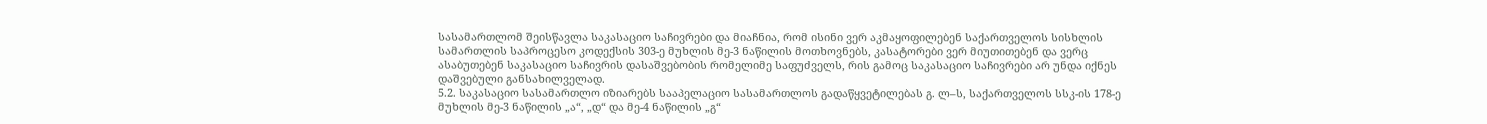სასამართლომ შეისწავლა საკასაციო საჩივრები და მიაჩნია, რომ ისინი ვერ აკმაყოფილებენ საქართველოს სისხლის სამართლის საპროცესო კოდექსის 303-ე მუხლის მე-3 ნაწილის მოთხოვნებს, კასატორები ვერ მიუთითებენ და ვერც ასაბუთებენ საკასაციო საჩივრის დასაშვებობის რომელიმე საფუძველს, რის გამოც საკასაციო საჩივრები არ უნდა იქნეს დაშვებული განსახილველად.
5.2. საკასაციო სასამართლო იზიარებს სააპელაციო სასამართლოს გადაწყვეტილებას გ. ლ–ს, საქართველოს სსკ-ის 178-ე მუხლის მე-3 ნაწილის „ა“, „დ“ და მე-4 ნაწილის „გ“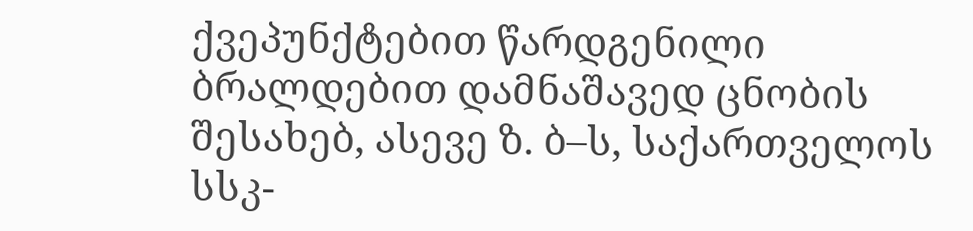ქვეპუნქტებით წარდგენილი ბრალდებით დამნაშავედ ცნობის შესახებ, ასევე ზ. ბ–ს, საქართველოს სსკ-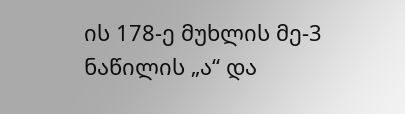ის 178-ე მუხლის მე-3 ნაწილის „ა“ და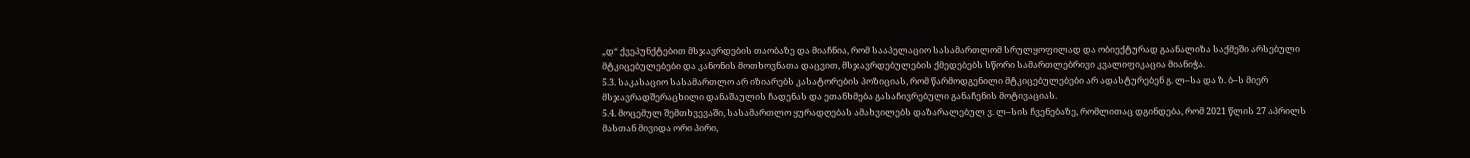„დ“ ქვეპუნქტებით მსჯავრდების თაობაზე და მიაჩნია, რომ სააპელაციო სასამართლომ სრულყოფილად და ობიექტურად გაანალიზა საქმეში არსებული მტკიცებულებები და კანონის მოთხოვნათა დაცვით, მსჯავრდებულების ქმედებებს სწორი სამართლებრივი კვალიფიკაცია მიანიჭა.
5.3. საკასაციო სასამართლო არ იზიარებს კასატორების პოზიციას, რომ წარმოდგენილი მტკიცებულებები არ ადასტურებენ გ. ლ–სა და ზ. ბ–ს მიერ მსჯავრადშერაცხილი დანაშაულის ჩადენას და ეთანხმება გასაჩივრებული განაჩენის მოტივაციას.
5.4. მოცემულ შემთხვევაში, სასამართლო ყურადღებას ამახვილებს დაზარალებულ ვ. ლ–სის ჩვენებაზე, რომლითაც დგინდება, რომ 2021 წლის 27 აპრილს მასთან მივიდა ორი პირი,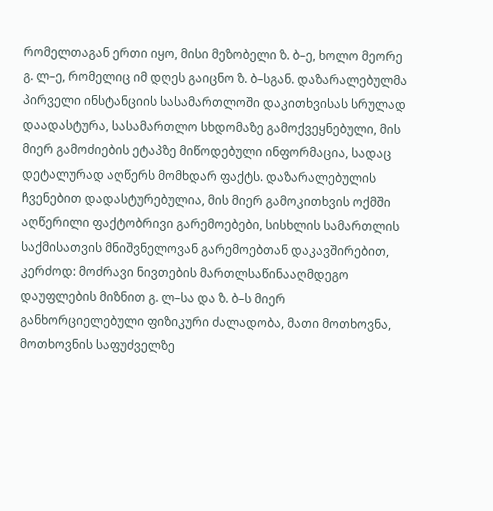რომელთაგან ერთი იყო, მისი მეზობელი ზ. ბ–ე, ხოლო მეორე გ. ლ–ე, რომელიც იმ დღეს გაიცნო ზ. ბ–სგან. დაზარალებულმა პირველი ინსტანციის სასამართლოში დაკითხვისას სრულად დაადასტურა, სასამართლო სხდომაზე გამოქვეყნებული, მის მიერ გამოძიების ეტაპზე მიწოდებული ინფორმაცია, სადაც დეტალურად აღწერს მომხდარ ფაქტს. დაზარალებულის ჩვენებით დადასტურებულია, მის მიერ გამოკითხვის ოქმში აღწერილი ფაქტობრივი გარემოებები, სისხლის სამართლის საქმისათვის მნიშვნელოვან გარემოებთან დაკავშირებით, კერძოდ: მოძრავი ნივთების მართლსაწინააღმდეგო დაუფლების მიზნით გ. ლ–სა და ზ. ბ–ს მიერ განხორციელებული ფიზიკური ძალადობა, მათი მოთხოვნა, მოთხოვნის საფუძველზე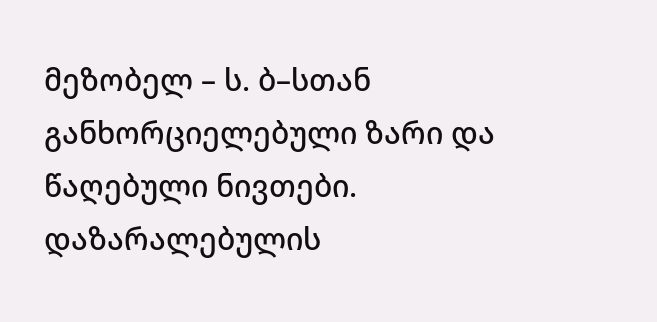მეზობელ – ს. ბ–სთან განხორციელებული ზარი და წაღებული ნივთები. დაზარალებულის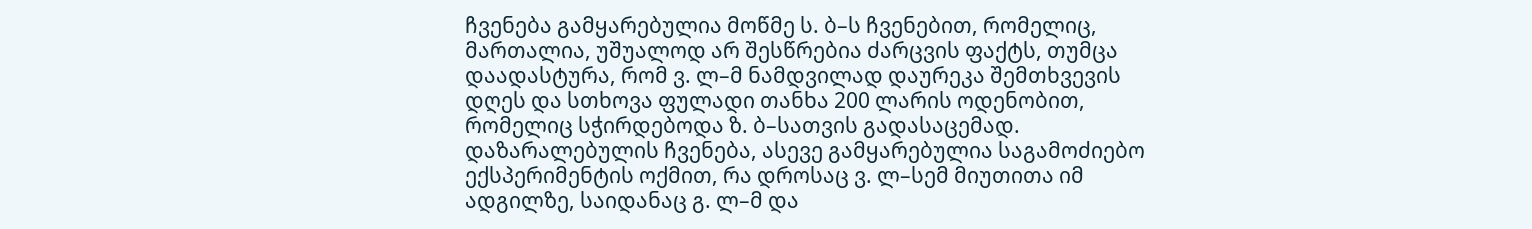ჩვენება გამყარებულია მოწმე ს. ბ–ს ჩვენებით, რომელიც, მართალია, უშუალოდ არ შესწრებია ძარცვის ფაქტს, თუმცა დაადასტურა, რომ ვ. ლ–მ ნამდვილად დაურეკა შემთხვევის დღეს და სთხოვა ფულადი თანხა 200 ლარის ოდენობით, რომელიც სჭირდებოდა ზ. ბ–სათვის გადასაცემად. დაზარალებულის ჩვენება, ასევე გამყარებულია საგამოძიებო ექსპერიმენტის ოქმით, რა დროსაც ვ. ლ–სემ მიუთითა იმ ადგილზე, საიდანაც გ. ლ–მ და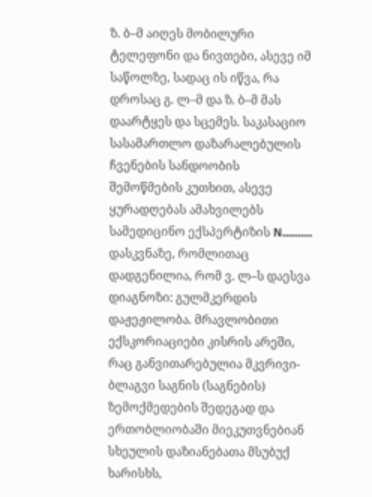ზ. ბ–მ აიღეს მობილური ტელეფონი და ნივთები, ასევე იმ საწოლზე, სადაც ის იწვა, რა დროსაც გ. ლ–მ და ზ. ბ–მ მას დაარტყეს და სცემეს. საკასაციო სასამართლო დაზარალებულის ჩვენების სანდოობის შემოწმების კუთხით, ასევე ყურადღებას ამახვილებს სამედიცინო ექსპერტიზის N.......... დასკვნაზე, რომლითაც დადგენილია, რომ ვ. ლ–ს დაესვა დიაგნოზი: გულმკერდის დაჟეჟილობა. მრავლობითი ექსკორიაციები კისრის არეში, რაც განვითარებულია მკვრივი-ბლაგვი საგნის (საგნების) ზემოქმედების შედეგად და ერთობლიობაში მიეკუთვნებიან სხეულის დაზიანებათა მსუბუქ ხარისხს,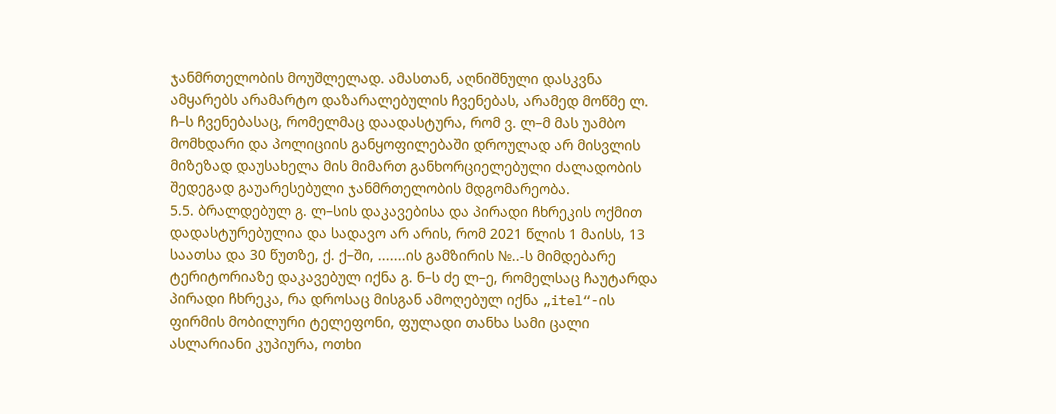ჯანმრთელობის მოუშლელად. ამასთან, აღნიშნული დასკვნა ამყარებს არამარტო დაზარალებულის ჩვენებას, არამედ მოწმე ლ. ჩ–ს ჩვენებასაც, რომელმაც დაადასტურა, რომ ვ. ლ–მ მას უამბო მომხდარი და პოლიციის განყოფილებაში დროულად არ მისვლის მიზეზად დაუსახელა მის მიმართ განხორციელებული ძალადობის შედეგად გაუარესებული ჯანმრთელობის მდგომარეობა.
5.5. ბრალდებულ გ. ლ–სის დაკავებისა და პირადი ჩხრეკის ოქმით დადასტურებულია და სადავო არ არის, რომ 2021 წლის 1 მაისს, 13 საათსა და 30 წუთზე, ქ. ქ–ში, .......ის გამზირის №..-ს მიმდებარე ტერიტორიაზე დაკავებულ იქნა გ. ნ–ს ძე ლ–ე, რომელსაც ჩაუტარდა პირადი ჩხრეკა, რა დროსაც მისგან ამოღებულ იქნა „itel“-ის ფირმის მობილური ტელეფონი, ფულადი თანხა სამი ცალი ასლარიანი კუპიურა, ოთხი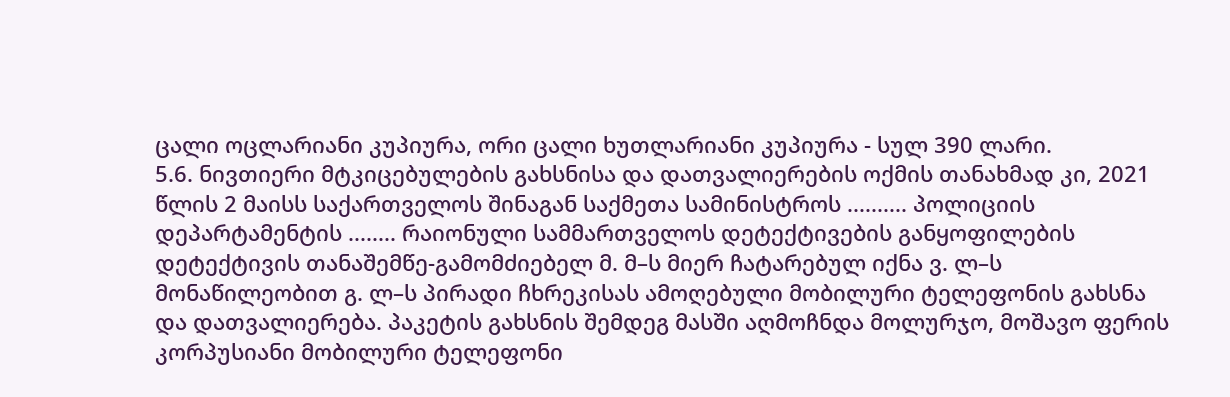ცალი ოცლარიანი კუპიურა, ორი ცალი ხუთლარიანი კუპიურა - სულ 390 ლარი.
5.6. ნივთიერი მტკიცებულების გახსნისა და დათვალიერების ოქმის თანახმად კი, 2021 წლის 2 მაისს საქართველოს შინაგან საქმეთა სამინისტროს .......... პოლიციის დეპარტამენტის ........ რაიონული სამმართველოს დეტექტივების განყოფილების დეტექტივის თანაშემწე-გამომძიებელ მ. მ–ს მიერ ჩატარებულ იქნა ვ. ლ–ს მონაწილეობით გ. ლ–ს პირადი ჩხრეკისას ამოღებული მობილური ტელეფონის გახსნა და დათვალიერება. პაკეტის გახსნის შემდეგ მასში აღმოჩნდა მოლურჯო, მოშავო ფერის კორპუსიანი მობილური ტელეფონი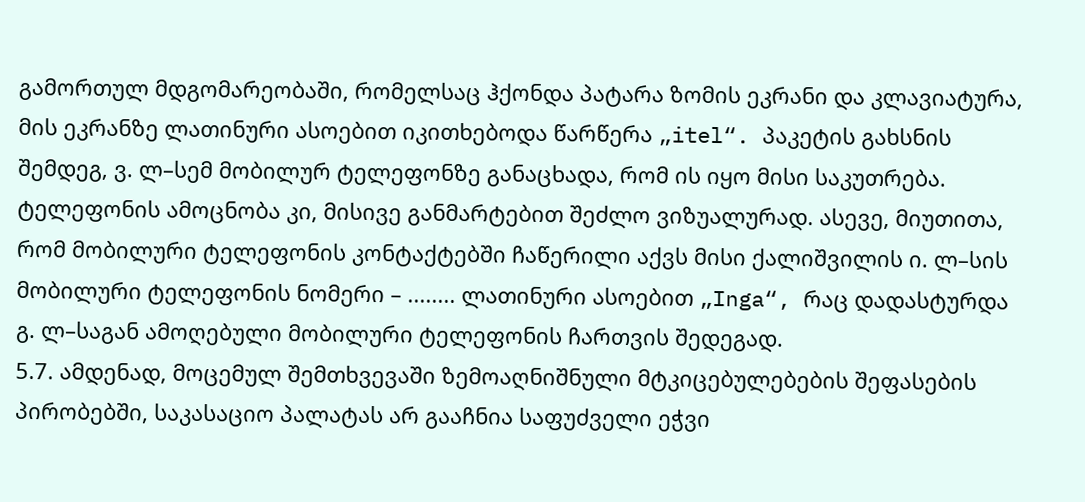გამორთულ მდგომარეობაში, რომელსაც ჰქონდა პატარა ზომის ეკრანი და კლავიატურა, მის ეკრანზე ლათინური ასოებით იკითხებოდა წარწერა „itel“. პაკეტის გახსნის შემდეგ, ვ. ლ–სემ მობილურ ტელეფონზე განაცხადა, რომ ის იყო მისი საკუთრება. ტელეფონის ამოცნობა კი, მისივე განმარტებით შეძლო ვიზუალურად. ასევე, მიუთითა, რომ მობილური ტელეფონის კონტაქტებში ჩაწერილი აქვს მისი ქალიშვილის ი. ლ–სის მობილური ტელეფონის ნომერი – ........ ლათინური ასოებით „Inga“, რაც დადასტურდა გ. ლ–საგან ამოღებული მობილური ტელეფონის ჩართვის შედეგად.
5.7. ამდენად, მოცემულ შემთხვევაში ზემოაღნიშნული მტკიცებულებების შეფასების პირობებში, საკასაციო პალატას არ გააჩნია საფუძველი ეჭვი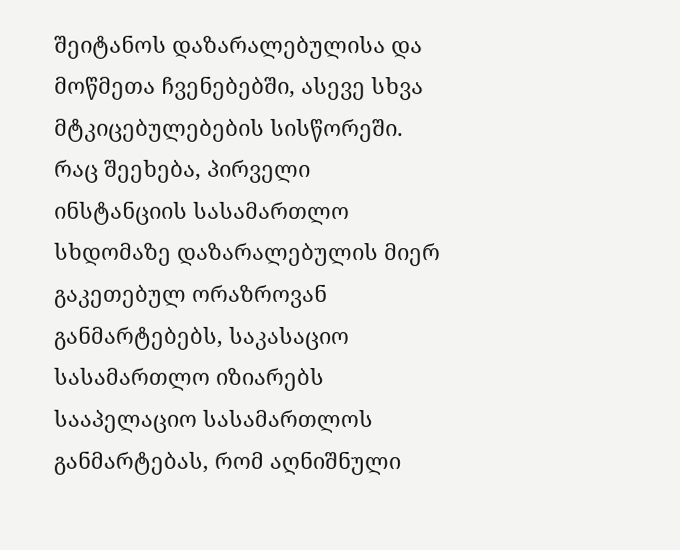შეიტანოს დაზარალებულისა და მოწმეთა ჩვენებებში, ასევე სხვა მტკიცებულებების სისწორეში. რაც შეეხება, პირველი ინსტანციის სასამართლო სხდომაზე დაზარალებულის მიერ გაკეთებულ ორაზროვან განმარტებებს, საკასაციო სასამართლო იზიარებს სააპელაციო სასამართლოს განმარტებას, რომ აღნიშნული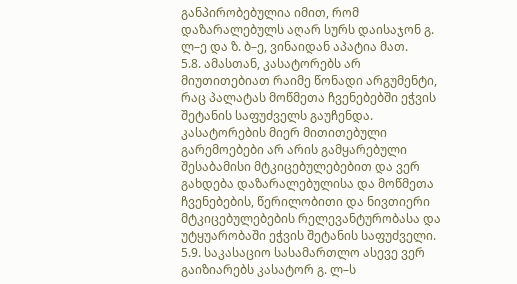განპირობებულია იმით, რომ დაზარალებულს აღარ სურს დაისაჯონ გ. ლ–ე და ზ. ბ–ე, ვინაიდან აპატია მათ.
5.8. ამასთან, კასატორებს არ მიუთითებიათ რაიმე წონადი არგუმენტი, რაც პალატას მოწმეთა ჩვენებებში ეჭვის შეტანის საფუძველს გაუჩენდა. კასატორების მიერ მითითებული გარემოებები არ არის გამყარებული შესაბამისი მტკიცებულებებით და ვერ გახდება დაზარალებულისა და მოწმეთა ჩვენებების, წერილობითი და ნივთიერი მტკიცებულებების რელევანტურობასა და უტყუარობაში ეჭვის შეტანის საფუძველი.
5.9. საკასაციო სასამართლო ასევე ვერ გაიზიარებს კასატორ გ. ლ–ს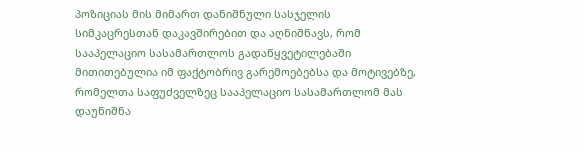პოზიციას მის მიმართ დანიშნული სასჯელის სიმკაცრესთან დაკავშირებით და აღნიშნავს, რომ სააპელაციო სასამართლოს გადაწყვეტილებაში მითითებულია იმ ფაქტობრივ გარემოებებსა და მოტივებზე, რომელთა საფუძველზეც სააპელაციო სასამართლომ მას დაუნიშნა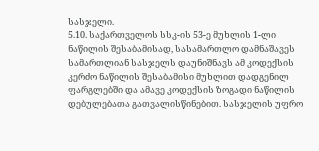სასჯელი.
5.10. საქართველოს სსკ-ის 53-ე მუხლის 1-ლი ნაწილის შესაბამისად, სასამართლო დამნაშავეს სამართლიან სასჯელს დაუნიშნავს ამ კოდექსის კერძო ნაწილის შესაბამისი მუხლით დადგენილ ფარგლებში და ამავე კოდექსის ზოგადი ნაწილის დებულებათა გათვალისწინებით. სასჯელის უფრო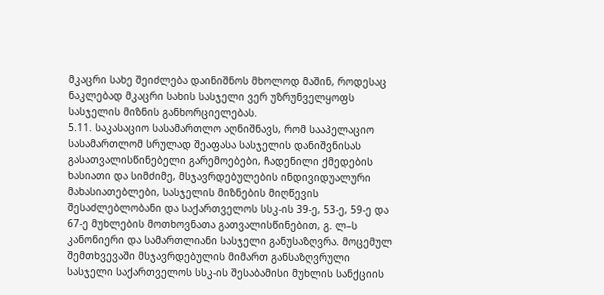მკაცრი სახე შეიძლება დაინიშნოს მხოლოდ მაშინ, როდესაც ნაკლებად მკაცრი სახის სასჯელი ვერ უზრუნველყოფს სასჯელის მიზნის განხორციელებას.
5.11. საკასაციო სასამართლო აღნიშნავს, რომ სააპელაციო სასამართლომ სრულად შეაფასა სასჯელის დანიშვნისას გასათვალისწინებელი გარემოებები, ჩადენილი ქმედების ხასიათი და სიმძიმე, მსჯავრდებულების ინდივიდუალური მახასიათებლები, სასჯელის მიზნების მიღწევის შესაძლებლობანი და საქართველოს სსკ-ის 39-ე, 53-ე, 59-ე და 67-ე მუხლების მოთხოვნათა გათვალისწინებით, გ. ლ–ს კანონიერი და სამართლიანი სასჯელი განუსაზღვრა. მოცემულ შემთხვევაში მსჯავრდებულის მიმართ განსაზღვრული სასჯელი საქართველოს სსკ-ის შესაბამისი მუხლის სანქციის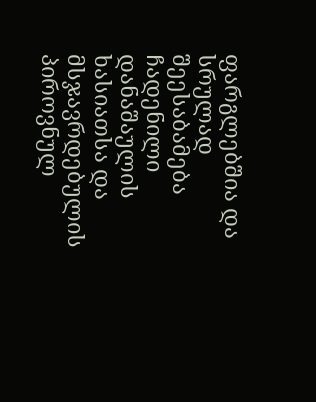ფარგლებშია და სრულად შეესაბამება ჩადენილი დანაშაულის ხასიათსა და მსჯავრდებულის პიროვნულ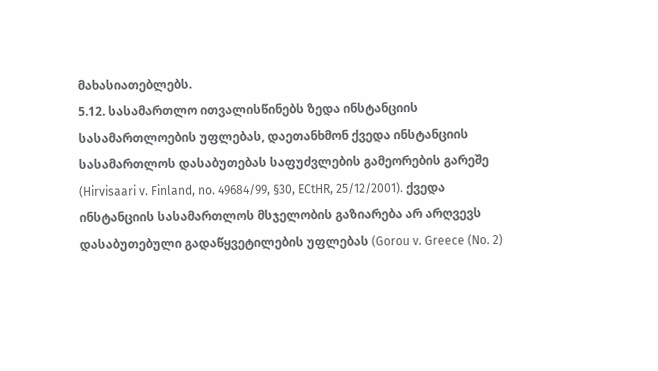მახასიათებლებს.
5.12. სასამართლო ითვალისწინებს ზედა ინსტანციის სასამართლოების უფლებას, დაეთანხმონ ქვედა ინსტანციის სასამართლოს დასაბუთებას საფუძვლების გამეორების გარეშე (Hirvisaari v. Finland, no. 49684/99, §30, ECtHR, 25/12/2001). ქვედა ინსტანციის სასამართლოს მსჯელობის გაზიარება არ არღვევს დასაბუთებული გადაწყვეტილების უფლებას (Gorou v. Greece (No. 2)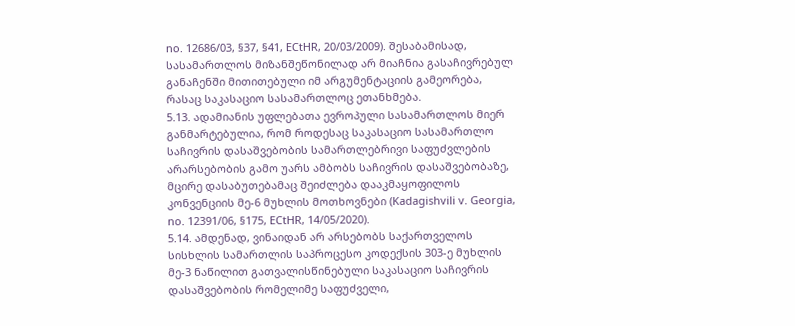no. 12686/03, §37, §41, ECtHR, 20/03/2009). შესაბამისად, სასამართლოს მიზანშეწონილად არ მიაჩნია გასაჩივრებულ განაჩენში მითითებული იმ არგუმენტაციის გამეორება, რასაც საკასაციო სასამართლოც ეთანხმება.
5.13. ადამიანის უფლებათა ევროპული სასამართლოს მიერ განმარტებულია, რომ როდესაც საკასაციო სასამართლო საჩივრის დასაშვებობის სამართლებრივი საფუძვლების არარსებობის გამო უარს ამბობს საჩივრის დასაშვებობაზე, მცირე დასაბუთებამაც შეიძლება დააკმაყოფილოს კონვენციის მე-6 მუხლის მოთხოვნები (Kadagishvili v. Georgia, no. 12391/06, §175, ECtHR, 14/05/2020).
5.14. ამდენად, ვინაიდან არ არსებობს საქართველოს სისხლის სამართლის საპროცესო კოდექსის 303-ე მუხლის მე-3 ნაწილით გათვალისწინებული საკასაციო საჩივრის დასაშვებობის რომელიმე საფუძველი,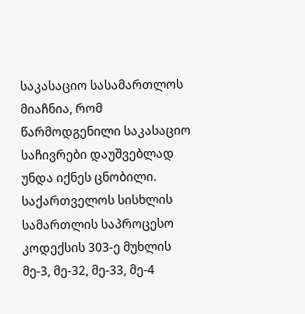საკასაციო სასამართლოს მიაჩნია, რომ წარმოდგენილი საკასაციო საჩივრები დაუშვებლად უნდა იქნეს ცნობილი.
საქართველოს სისხლის სამართლის საპროცესო კოდექსის 303-ე მუხლის მე-3, მე-32, მე-33, მე-4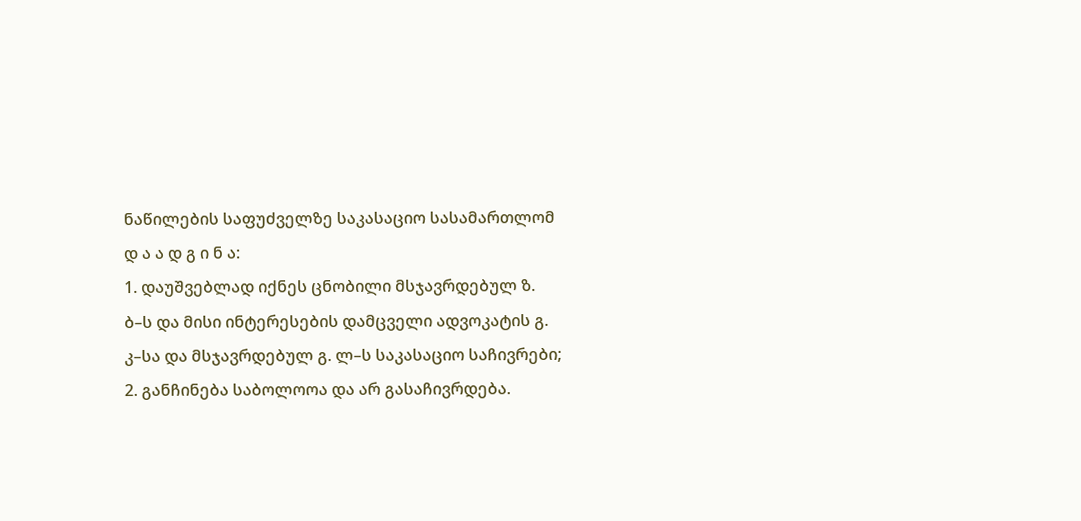ნაწილების საფუძველზე საკასაციო სასამართლომ
დ ა ა დ გ ი ნ ა:
1. დაუშვებლად იქნეს ცნობილი მსჯავრდებულ ზ. ბ–ს და მისი ინტერესების დამცველი ადვოკატის გ. კ–სა და მსჯავრდებულ გ. ლ–ს საკასაციო საჩივრები;
2. განჩინება საბოლოოა და არ გასაჩივრდება.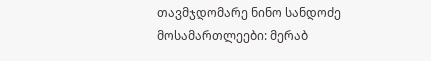თავმჯდომარე ნინო სანდოძე
მოსამართლეები: მერაბ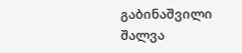გაბინაშვილი
შალვა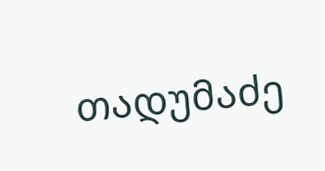თადუმაძე